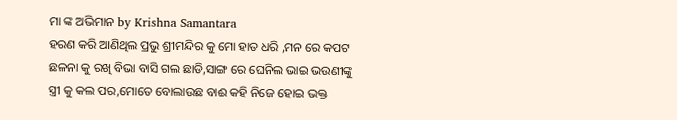ମା ଙ୍କ ଅଭିମାନ by Krishna Samantara
ହରଣ କରି ଆଣିଥିଲ ପ୍ରଭୁ ଶ୍ରୀମନ୍ଦିର କୁ ମୋ ହାତ ଧରି ,ମନ ରେ କପଟ ଛଳନା କୁ ରଖି ବିଭା ବାସି ଗଲ ଛାଡି,ସାଙ୍ଗ ରେ ଘେନିଲ ଭାଇ ଭଉଣୀଙ୍କୁ ସ୍ତ୍ରୀ କୁ କଲ ପର,ମୋତେ ବୋଲାଉଛ ବାଈ କହି ନିଜେ ହୋଇ ଭକ୍ତ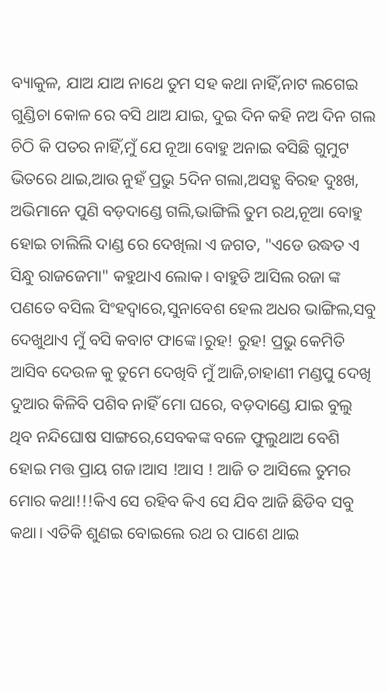ବ୍ୟାକୁଳ, ଯାଅ ଯାଅ ନାଥେ ତୁମ ସହ କଥା ନାହିଁ,ନାଟ ଲଗେଇ ଗୁଣ୍ଡିଚା କୋଳ ରେ ବସି ଥାଅ ଯାଇ, ଦୁଇ ଦିନ କହି ନଅ ଦିନ ଗଲ ଚିଠି କି ପତର ନାହିଁ,ମୁଁ ଯେ ନୂଆ ବୋହୁ ଅନାଇ ବସିଛି ଗୁମୁଟ ଭିତରେ ଥାଇ,ଆଉ ନୁହଁ ପ୍ରଭୁ 5ଦିନ ଗଲା,ଅସହ୍ଯ ବିରହ ଦୁଃଖ, ଅଭିମାନେ ପୁଣି ବଡ଼ଦାଣ୍ଡେ ଗଲି,ଭାଙ୍ଗିଲି ତୁମ ରଥ,ନୂଆ ବୋହୁ ହୋଇ ଚାଲିଲି ଦାଣ୍ଡ ରେ ଦେଖିଲା ଏ ଜଗତ, "ଏଡେ ଉଦ୍ଧତ ଏ ସିନ୍ଧୁ ରାଜଜେମା" କହୁଥାଏ ଲୋକ। ବାହୁଡି ଆସିଲ ରଜା ଙ୍କ ପଣତେ ବସିଲ ସିଂହଦ୍ଵାରେ,ସୁନାବେଶ ହେଲ ଅଧର ଭାଙ୍ଗିଲ,ସବୁ ଦେଖୁଥାଏ ମୁଁ ବସି କବାଟ ଫାଙ୍କେ।ରୁହ! ରୁହ! ପ୍ରଭୁ କେମିତି ଆସିବ ଦେଉଳ କୁ ତୁମେ ଦେଖିବି ମୁଁ ଆଜି,ଚାହାଣୀ ମଣ୍ଡପୁ ଦେଖି ଦୁଆର କିଳିବି ପଶିବ ନାହିଁ ମୋ ଘରେ, ବଡ଼ଦାଣ୍ଡେ ଯାଇ ବୁଲୁ ଥିବ ନନ୍ଦିଘୋଷ ସାଙ୍ଗରେ,ସେବକଙ୍କ ବଳେ ଫୁଲୁଥାଅ ବେଶି ହୋଇ ମତ୍ତ ପ୍ରାୟ ଗଜ।ଆସ !ଆସ ! ଆଜି ତ ଆସିଲେ ତୁମର ମୋର କଥା!!!କିଏ ସେ ରହିବ କିଏ ସେ ଯିବ ଆଜି ଛିଡିବ ସବୁ କଥା। ଏତିକି ଶୁଣଇ ବୋଇଲେ ରଥ ର ପାଶେ ଥାଇ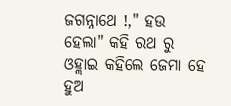ଜଗନ୍ନାଥେ !," ହଉ ହେଲା" କହି ରଥ ରୁ ଓହ୍ଲାଇ କହିଲେ ଜେମା ହେ ହୁଅ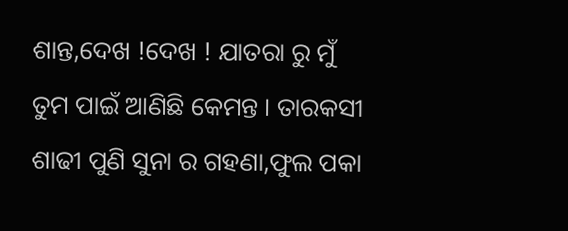ଶାନ୍ତ,ଦେଖ !ଦେଖ ! ଯାତରା ରୁ ମୁଁ ତୁମ ପାଇଁ ଆଣିଛି କେମନ୍ତ । ତାରକସୀ ଶାଢୀ ପୁଣି ସୁନା ର ଗହଣା,ଫୁଲ ପକା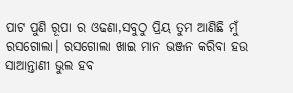ପାଟ ପୁଣି ରୂପା ର ଓଢଣା,ସବୁଠୁ ପ୍ରିୟ ତୁମ ଆଣିଛି ମୁଁ ରସଗୋଲା। ରସଗୋଲା ଖାଇ ମାନ ଭଞ୍ଜନ କରିବା ହଉ ସାଆନ୍ତାଣୀ ଭୁଲ ହବ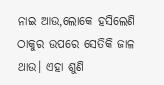ନାଇ ଆଉ,ଲୋକେ ହସିଲେଣି ଠାକୁର ଉପରେ ସେତିକି ଜାଳ ଥାଉ। ଏହା ଶୁଣି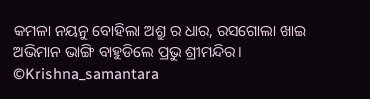କମଳା ନୟନୁ ବୋହିଲା ଅଶ୍ରୁ ର ଧାର, ରସଗୋଲା ଖାଇ ଅଭିମାନ ଭାଙ୍ଗି ବାହୁଡିଲେ ପ୍ରଭୁ ଶ୍ରୀମନ୍ଦିର।
©Krishna_samantara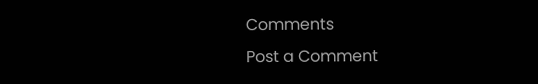Comments
Post a Comment